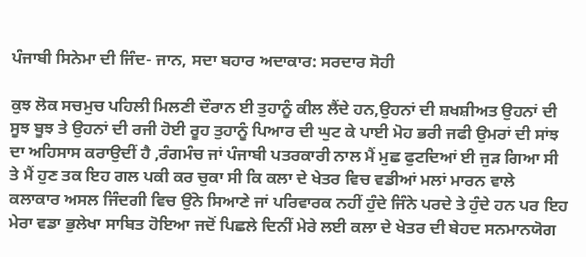ਪੰਜਾਬੀ ਸਿਨੇਮਾ ਦੀ ਜਿੰਦ- ਜਾਨ, ਸਦਾ ਬਹਾਰ ਅਦਾਕਾਰ: ਸਰਦਾਰ ਸੋਹੀ

ਕੁਝ ਲੋਕ ਸਚਮੁਚ ਪਹਿਲੀ ਮਿਲਣੀ ਦੌਰਾਨ ਈ ਤੁਹਾਨੂੰ ਕੀਲ ਲੈਂਦੇ ਹਨ,ਉਹਨਾਂ ਦੀ ਸ਼ਖਸ਼ੀਅਤ ਉਹਨਾਂ ਦੀ ਸੂਝ ਬੂਝ ਤੇ ਉਹਨਾਂ ਦੀ ਰਜੀ ਹੋਈ ਰੂਹ ਤੁਹਾਨੂੰ ਪਿਆਰ ਦੀ ਘੁਟ ਕੇ ਪਾਈ ਮੋਹ ਭਰੀ ਜਫੀ ਉਮਰਾਂ ਦੀ ਸਾਂਝ ਦਾ ਅਹਿਸਾਸ ਕਰਾਉਦੀਂ ਹੈ ,ਰੰਗਮੰਚ ਜਾਂ ਪੰਜਾਬੀ ਪਤਰਕਾਰੀ ਨਾਲ ਮੈਂ ਮੁਛ ਫੁਟਦਿਆਂ ਈ ਜੁੜ ਗਿਆ ਸੀ ਤੇ ਮੈਂ ਹੁਣ ਤਕ ਇਹ ਗਲ ਪਕੀ ਕਰ ਚੁਕਾ ਸੀ ਕਿ ਕਲਾ ਦੇ ਖੇਤਰ ਵਿਚ ਵਡੀਆਂ ਮਲਾਂ ਮਾਰਨ ਵਾਲੇ ਕਲਾਕਾਰ ਅਸਲ ਜਿੰਦਗੀ ਵਿਚ ਉਂਨੇ ਸਿਆਣੇ ਜਾਂ ਪਰਿਵਾਰਕ ਨਹੀਂ ਹੁੰਦੇ ਜਿੰਨੇ ਪਰਦੇ ਤੇ ਹੁੰਦੇ ਹਨ ਪਰ ਇਹ ਮੇਰਾ ਵਡਾ ਭੁਲੇਖਾ ਸਾਬਿਤ ਹੋਇਆ ਜਦੋਂ ਪਿਛਲੇ ਦਿਨੀਂ ਮੇਰੇ ਲਈ ਕਲਾ ਦੇ ਖੇਤਰ ਦੀ ਬੇਹਦ ਸਨਮਾਨਯੋਗ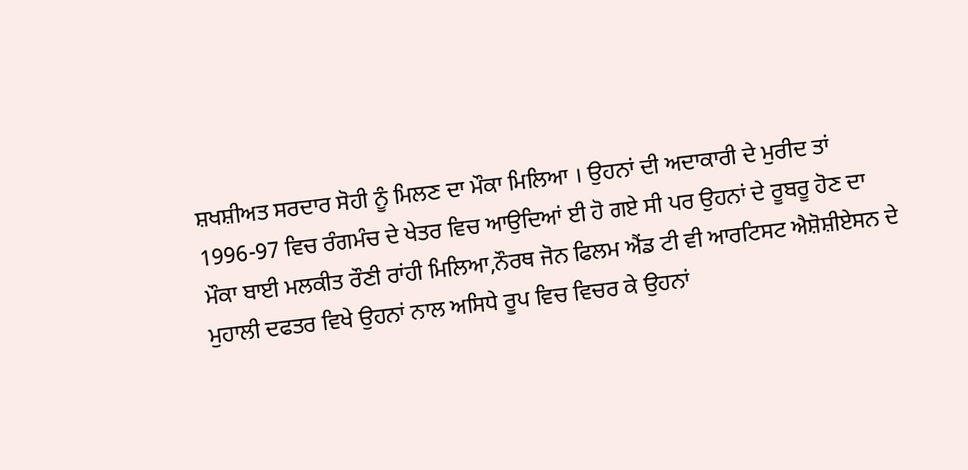ਸ਼ਖਸ਼ੀਅਤ ਸਰਦਾਰ ਸੋਹੀ ਨੂੰ ਮਿਲਣ ਦਾ ਮੌਕਾ ਮਿਲਿਆ । ਉਹਨਾਂ ਦੀ ਅਦਾਕਾਰੀ ਦੇ ਮੁਰੀਦ ਤਾਂ 1996-97 ਵਿਚ ਰੰਗਮੰਚ ਦੇ ਖੇਤਰ ਵਿਚ ਆਉਦਿਆਂ ਈ ਹੋ ਗਏ ਸੀ ਪਰ ਉਹਨਾਂ ਦੇ ਰੂਬਰੂ ਹੋਣ ਦਾ ਮੌਕਾ ਬਾਈ ਮਲਕੀਤ ਰੌਣੀ ਰਾਂਹੀ ਮਿਲਿਆ,ਨੌਰਥ ਜੋਨ ਫਿਲਮ ਐਂਡ ਟੀ ਵੀ ਆਰਟਿਸਟ ਐਸ਼ੋਸ਼ੀਏਸਨ ਦੇ ਮੁਹਾਲੀ ਦਫਤਰ ਵਿਖੇ ਉਹਨਾਂ ਨਾਲ ਅਸਿਧੇ ਰੂਪ ਵਿਚ ਵਿਚਰ ਕੇ ਉਹਨਾਂ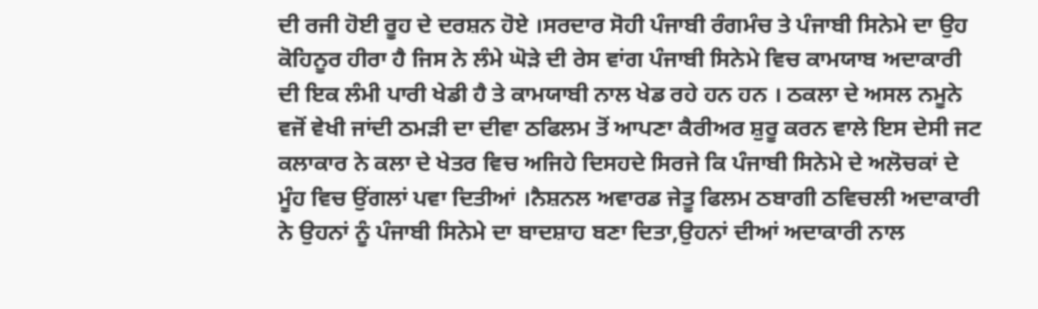ਦੀ ਰਜੀ ਹੋਈ ਰੂਹ ਦੇ ਦਰਸ਼ਨ ਹੋਏ ।ਸਰਦਾਰ ਸੋਹੀ ਪੰਜਾਬੀ ਰੰਗਮੰਚ ਤੇ ਪੰਜਾਬੀ ਸਿਨੇਮੇ ਦਾ ਉਹ ਕੋਹਿਨੂਰ ਹੀਰਾ ਹੈ ਜਿਸ ਨੇ ਲੰਮੇ ਘੋੜੇ ਦੀ ਰੇਸ ਵਾਂਗ ਪੰਜਾਬੀ ਸਿਨੇਮੇ ਵਿਚ ਕਾਮਯਾਬ ਅਦਾਕਾਰੀ ਦੀ ਇਕ ਲੰਮੀ ਪਾਰੀ ਖੇਡੀ ਹੈ ਤੇ ਕਾਮਯਾਬੀ ਨਾਲ ਖੇਡ ਰਹੇ ਹਨ ਹਨ । ਠਕਲਾ ਦੇ ਅਸਲ ਨਮੂਨੇ ਵਜੋਂ ਵੇਖੀ ਜਾਂਦੀ ਠਮੜੀ ਦਾ ਦੀਵਾ ਠਫਿਲਮ ਤੋਂ ਆਪਣਾ ਕੈਰੀਅਰ ਸ਼ੁਰੂ ਕਰਨ ਵਾਲੇ ਇਸ ਦੇਸੀ ਜਟ ਕਲਾਕਾਰ ਨੇ ਕਲਾ ਦੇ ਖੇਤਰ ਵਿਚ ਅਜਿਹੇ ਦਿਸਹਦੇ ਸਿਰਜੇ ਕਿ ਪੰਜਾਬੀ ਸਿਨੇਮੇ ਦੇ ਅਲੋਚਕਾਂ ਦੇ ਮੂੰਹ ਵਿਚ ਉਂਗਲਾਂ ਪਵਾ ਦਿਤੀਆਂ ।ਨੈਸ਼ਨਲ ਅਵਾਰਡ ਜੇਤੂ ਫਿਲਮ ਠਬਾਗੀ ਠਵਿਚਲੀ ਅਦਾਕਾਰੀ ਨੇ ਉਹਨਾਂ ਨੂੰ ਪੰਜਾਬੀ ਸਿਨੇਮੇ ਦਾ ਬਾਦਸ਼ਾਹ ਬਣਾ ਦਿਤਾ,ਉਹਨਾਂ ਦੀਆਂ ਅਦਾਕਾਰੀ ਨਾਲ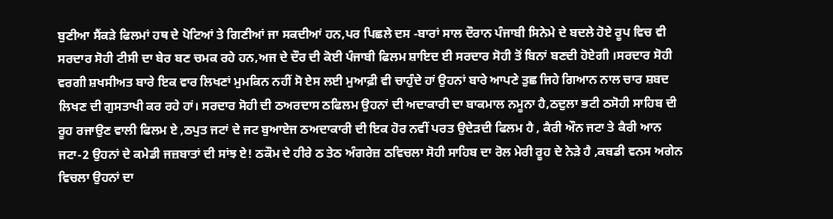ਬੁਣੀਆ ਸੈਂਕੜੇ ਫਿਲਮਾਂ ਹਥ ਦੇ ਪੋਟਿਆਂ ਤੇ ਗਿਣੀਆਂ ਜਾ ਸਕਦੀਆਂ ਹਨ,ਪਰ ਪਿਛਲੇ ਦਸ -ਬਾਰਾਂ ਸਾਲ ਦੌਰਾਨ ਪੰਜਾਬੀ ਸਿਨੇਮੇ ਦੇ ਬਦਲੇ ਹੋਏ ਰੂਪ ਵਿਚ ਵੀ ਸਰਦਾਰ ਸੋਹੀ ਟੀਸੀ ਦਾ ਬੇਰ ਬਣ ਚਮਕ ਰਹੇ ਹਨ,ਅਜ ਦੇ ਦੌਰ ਦੀ ਕੋਈ ਪੰਜਾਬੀ ਫਿਲਮ ਸ਼ਾਇਦ ਈ ਸਰਦਾਰ ਸੋਹੀ ਤੋਂ ਬਿਨਾਂ ਬਣਦੀ ਹੋਏਗੀ ।ਸਰਦਾਰ ਸੋਹੀ ਵਰਗੀ ਸ਼ਖਸੀਅਤ ਬਾਰੇ ਇਕ ਵਾਰ ਲਿਖਣਾਂ ਮੁਮਕਿਨ ਨਹੀਂ ਸੋ ਏਸ ਲਈ ਮੁਆਫ਼ੀ ਵੀ ਚਾਹੁੰਦੇ ਹਾਂ ਉਹਨਾਂ ਬਾਰੇ ਆਪਣੇ ਤੁਛ ਜਿਹੇ ਗਿਆਨ ਨਾਲ ਚਾਰ ਸ਼ਬਦ ਲਿਖਣ ਦੀ ਗੁਸਤਾਖੀ ਕਰ ਰਹੇ ਹਾਂ। ਸਰਦਾਰ ਸੋਹੀ ਦੀ ਠਅਰਦਾਸ ਠਫਿਲਮ ਉਹਨਾਂ ਦੀ ਅਦਾਕਾਰੀ ਦਾ ਬਾਕਮਾਲ ਨਮੂਨਾ ਹੈ,ਠਦੁਲਾ ਭਟੀ ਠਸੋਹੀ ਸਾਹਿਬ ਦੀ ਰੂਹ ਰਜਾਉਣ ਵਾਲੀ ਫਿਲਮ ਏ ,ਠਪੁਤ ਜਟਾਂ ਦੇ ਜਟ ਬੁਆਏਜ ਠਅਦਾਕਾਰੀ ਦੀ ਇਕ ਹੋਰ ਨਵੀਂ ਪਰਤ ਉਦੇੜਦੀ ਫਿਲਮ ਹੈ , ਕੈਰੀ ਔਨ ਜਟਾ ਤੇ ਕੈਰੀ ਆਨ ਜਟਾ-2 ਉਹਨਾਂ ਦੇ ਕਮੇਡੀ ਜਜ਼ਬਾਤਾਂ ਦੀ ਸਾਂਝ ਏ! ਠਕੌਮ ਦੇ ਹੀਰੇ ਠ ਤੇਠ ਅੰਗਰੇਜ਼ ਠਵਿਚਲਾ ਸੋਹੀ ਸਾਹਿਬ ਦਾ ਰੋਲ ਮੇਰੀ ਰੂਹ ਦੇ ਨੇੜੇ ਹੈ ,ਕਬਡੀ ਵਨਸ ਅਗੇਨ ਵਿਚਲਾ ਉਹਨਾਂ ਦਾ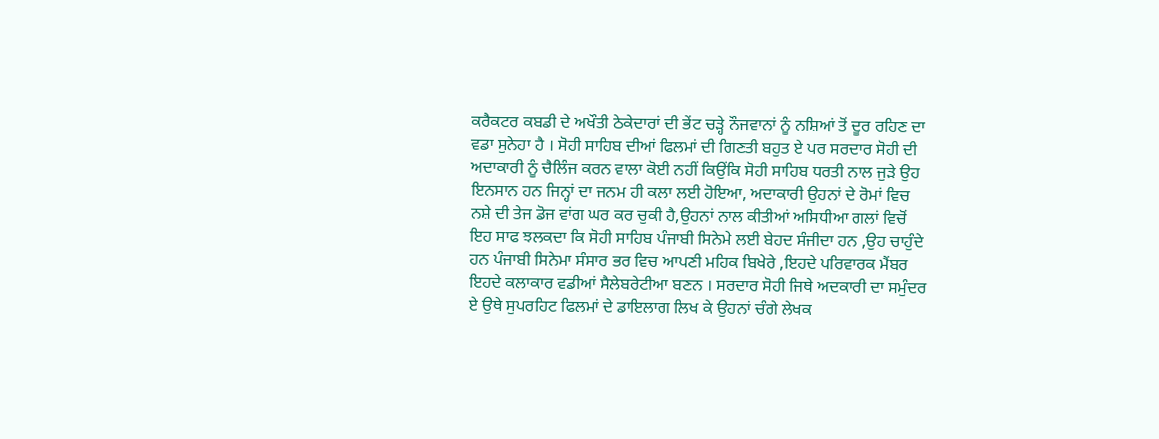ਕਰੈਕਟਰ ਕਬਡੀ ਦੇ ਅਖੌਤੀ ਠੇਕੇਦਾਰਾਂ ਦੀ ਭੇਂਟ ਚੜ੍ਹੇ ਨੌਜਵਾਨਾਂ ਨੂੰ ਨਸ਼ਿਆਂ ਤੋਂ ਦੂਰ ਰਹਿਣ ਦਾ ਵਡਾ ਸੁਨੇਹਾ ਹੈ । ਸੋਹੀ ਸਾਹਿਬ ਦੀਆਂ ਫਿਲਮਾਂ ਦੀ ਗਿਣਤੀ ਬਹੁਤ ਏ ਪਰ ਸਰਦਾਰ ਸੋਹੀ ਦੀ ਅਦਾਕਾਰੀ ਨੂੰ ਚੈਲਿੰਜ ਕਰਨ ਵਾਲਾ ਕੋਈ ਨਹੀਂ ਕਿਉਂਕਿ ਸੋਹੀ ਸਾਹਿਬ ਧਰਤੀ ਨਾਲ ਜੁੜੇ ਉਹ ਇਨਸਾਨ ਹਨ ਜਿਨ੍ਹਾਂ ਦਾ ਜਨਮ ਹੀ ਕਲਾ ਲਈ ਹੋਇਆ, ਅਦਾਕਾਰੀ ਉਹਨਾਂ ਦੇ ਰੋਮਾਂ ਵਿਚ ਨਸ਼ੇ ਦੀ ਤੇਜ ਡੋਜ ਵਾਂਗ ਘਰ ਕਰ ਚੁਕੀ ਹੈ,ਉਹਨਾਂ ਨਾਲ ਕੀਤੀਆਂ ਅਸਿਧੀਆ ਗਲਾਂ ਵਿਚੋਂ ਇਹ ਸਾਫ ਝਲਕਦਾ ਕਿ ਸੋਹੀ ਸਾਹਿਬ ਪੰਜਾਬੀ ਸਿਨੇਮੇ ਲਈ ਬੇਹਦ ਸੰਜੀਦਾ ਹਨ ,ਉਹ ਚਾਹੁੰਦੇ ਹਨ ਪੰਜਾਬੀ ਸਿਨੇਮਾ ਸੰਸਾਰ ਭਰ ਵਿਚ ਆਪਣੀ ਮਹਿਕ ਬਿਖੇਰੇ ,ਇਹਦੇ ਪਰਿਵਾਰਕ ਮੈਂਬਰ ਇਹਦੇ ਕਲਾਕਾਰ ਵਡੀਆਂ ਸੈਲੇਬਰੇਟੀਆ ਬਣਨ । ਸਰਦਾਰ ਸੋਹੀ ਜਿਥੇ ਅਦਕਾਰੀ ਦਾ ਸਮੁੰਦਰ ਏ ਉਥੇ ਸੁਪਰਹਿਟ ਫਿਲਮਾਂ ਦੇ ਡਾਇਲਾਗ ਲਿਖ ਕੇ ਉਹਨਾਂ ਚੰਗੇ ਲੇਖਕ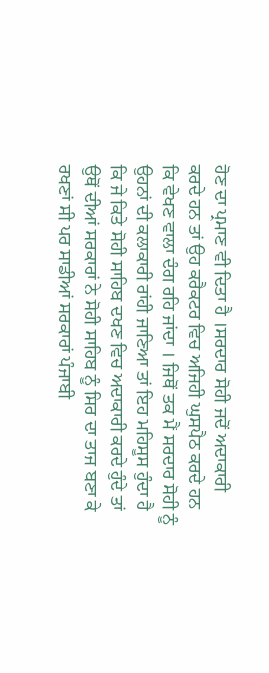ਹੋਣ ਦਾ ਪ੍ਰਮਾਣ ਵੀ ਦਿਤਾ ਹੈ ।ਸਰਦਾਰ ਸੋਹੀ ਜਦੋਂ ਅਦਾਕਾਰੀ ਕਰਦੇ ਹਨ ਤਾਂ ਉਹ ਕਰੈਕਟਰ ਵਿਚ ਅਜਿਹੀ ਘੁਸਪੈਠ ਕਰਦੇ ਹਨ ਕਿ ਵੇਖਣ ਵਾਲਾ ਦੰਗ ਰਹਿ ਜਾਂਦਾ । ਜਿਥੋਂ ਤਕ ਮੈਂ ਸਰਦਾਰ ਸੋਹੀ ਨੂੰ ਉਹਨਾਂ ਦੀ ਕਲਾਕਾਰੀ ਰਾਂਹੀ ਜਾਣਿਆ ਤਾਂ ਇਹ ਮਹਿਸੂਸ ਹੁੰਦਾ ਹੈ ਕਿ ਜੇ ਕਿਤੇ ਸੋਹੀ ਸਾਹਿਬ ਦਖਣ ਵਿਚ ਅਦਾਕਾਰੀ ਕਰਦੇ ਹੁੰਦੇ ਤਾਂ ਉਥੋਂ ਦੀਆਂ ਸਰਕਾਰਾਂ ਨੇ ਸੋਹੀ ਸਾਹਿਬ ਨੂੰ ਸਿਰ ਦਾ ਤਾਜ ਬਣਾ ਕੇ ਰਖਣਾਂ ਸੀ ਪਰ ਸਾਡੀਆਂ ਸਰਕਾਰਾਂ ਪੰਜਾਬੀ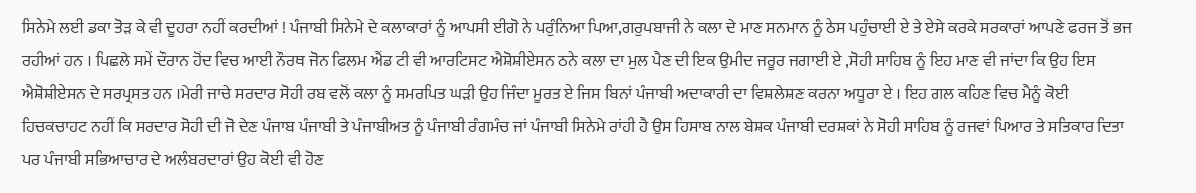ਸਿਨੇਮੇ ਲਈ ਡਕਾ ਤੋੜ ਕੇ ਵੀ ਦੂਹਰਾ ਨਹੀਂ ਕਰਦੀਆਂ ! ਪੰਜਾਬੀ ਸਿਨੇਮੇ ਦੇ ਕਲਾਕਾਰਾਂ ਨੂੰ ਆਪਸੀ ਈਗੋ ਨੇ ਪਰੁੰਨਿਆ ਪਿਆ,ਗਰੁਪਬਾਜੀ ਨੇ ਕਲਾ ਦੇ ਮਾਣ ਸਨਮਾਨ ਨੂੰ ਠੇਸ ਪਹੁੰਚਾਈ ਏ ਤੇ ਏਸੇ ਕਰਕੇ ਸਰਕਾਰਾਂ ਆਪਣੇ ਫਰਜ ਤੋਂ ਭਜ ਰਹੀਆਂ ਹਨ । ਪਿਛਲੇ ਸਮੇਂ ਦੌਰਾਨ ਹੋਂਦ ਵਿਚ ਆਈ ਨੌਰਥ ਜੋਨ ਫਿਲਮ ਐਂਡ ਟੀ ਵੀ ਆਰਟਿਸਟ ਐਸ਼ੋਸ਼ੀਏਸਨ ਠਨੇ ਕਲਾ ਦਾ ਮੁਲ ਪੈਣ ਦੀ ਇਕ ਉਮੀਦ ਜਰੂਰ ਜਗਾਈ ਏ ,ਸੋਹੀ ਸਾਹਿਬ ਨੂੰ ਇਹ ਮਾਣ ਵੀ ਜਾਂਦਾ ਕਿ ਉਹ ਇਸ ਐਸ਼ੋਸ਼ੀਏਸਨ ਦੇ ਸਰਪ੍ਰਸਤ ਹਨ ।ਮੇਰੀ ਜਾਚੇ ਸਰਦਾਰ ਸੋਹੀ ਰਬ ਵਲੋਂ ਕਲਾ ਨੂੰ ਸਮਰਪਿਤ ਘੜੀ ਉਹ ਜਿੰਦਾ ਮੂਰਤ ਏ ਜਿਸ ਬਿਨਾਂ ਪੰਜਾਬੀ ਅਦਾਕਾਰੀ ਦਾ ਵਿਸ਼ਲੇਸ਼ਣ ਕਰਨਾ ਅਧੂਰਾ ਏ । ਇਹ ਗਲ ਕਹਿਣ ਵਿਚ ਮੈਨੂੰ ਕੋਈ ਹਿਚਕਚਾਹਟ ਨਹੀਂ ਕਿ ਸਰਦਾਰ ਸੋਹੀ ਦੀ ਜੋ ਦੇਣ ਪੰਜਾਬ ਪੰਜਾਬੀ ਤੇ ਪੰਜਾਬੀਅਤ ਨੂੰ ਪੰਜਾਬੀ ਰੰਗਮੰਚ ਜਾਂ ਪੰਜਾਬੀ ਸਿਨੇਮੇ ਰਾਂਹੀ ਹੈ ਉਸ ਹਿਸਾਬ ਨਾਲ ਬੇਸ਼ਕ ਪੰਜਾਬੀ ਦਰਸ਼ਕਾਂ ਨੇ ਸੋਹੀ ਸਾਹਿਬ ਨੂੰ ਰਜਵਾਂ ਪਿਆਰ ਤੇ ਸਤਿਕਾਰ ਦਿਤਾ ਪਰ ਪੰਜਾਬੀ ਸਭਿਆਚਾਰ ਦੇ ਅਲੰਬਰਦਾਰਾਂ ਉਹ ਕੋਈ ਵੀ ਹੋਣ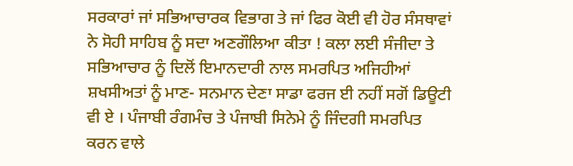ਸਰਕਾਰਾਂ ਜਾਂ ਸਭਿਆਚਾਰਕ ਵਿਭਾਗ ਤੇ ਜਾਂ ਫਿਰ ਕੋਈ ਵੀ ਹੋਰ ਸੰਸਥਾਵਾਂ ਨੇ ਸੋਹੀ ਸਾਹਿਬ ਨੂੰ ਸਦਾ ਅਣਗੌਲਿਆ ਕੀਤਾ ! ਕਲਾ ਲਈ ਸੰਜੀਦਾ ਤੇ ਸਭਿਆਚਾਰ ਨੂੰ ਦਿਲੋਂ ਇਮਾਨਦਾਰੀ ਨਾਲ ਸਮਰਪਿਤ ਅਜਿਹੀਆਂ ਸ਼ਖਸੀਅਤਾਂ ਨੂੰ ਮਾਣ- ਸਨਮਾਨ ਦੇਣਾ ਸਾਡਾ ਫਰਜ ਈ ਨਹੀਂ ਸਗੋਂ ਡਿਊਟੀ ਵੀ ਏ । ਪੰਜਾਬੀ ਰੰਗਮੰਚ ਤੇ ਪੰਜਾਬੀ ਸਿਨੇਮੇ ਨੂੰ ਜਿੰਦਗੀ ਸਮਰਪਿਤ ਕਰਨ ਵਾਲੇ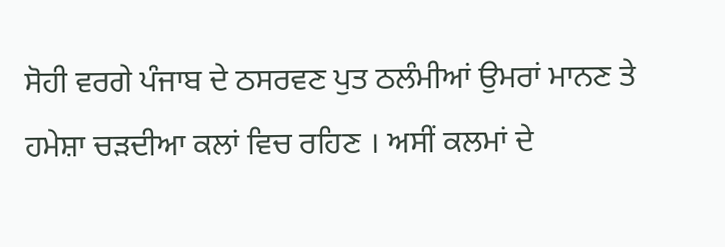ਸੋਹੀ ਵਰਗੇ ਪੰਜਾਬ ਦੇ ਠਸਰਵਣ ਪੁਤ ਠਲੰਮੀਆਂ ਉਮਰਾਂ ਮਾਨਣ ਤੇ ਹਮੇਸ਼ਾ ਚੜਦੀਆ ਕਲਾਂ ਵਿਚ ਰਹਿਣ । ਅਸੀਂ ਕਲਮਾਂ ਦੇ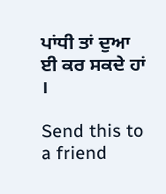ਪਾਂਧੀ ਤਾਂ ਦੁਆ ਈ ਕਰ ਸਕਦੇ ਹਾਂ ।

Send this to a friend